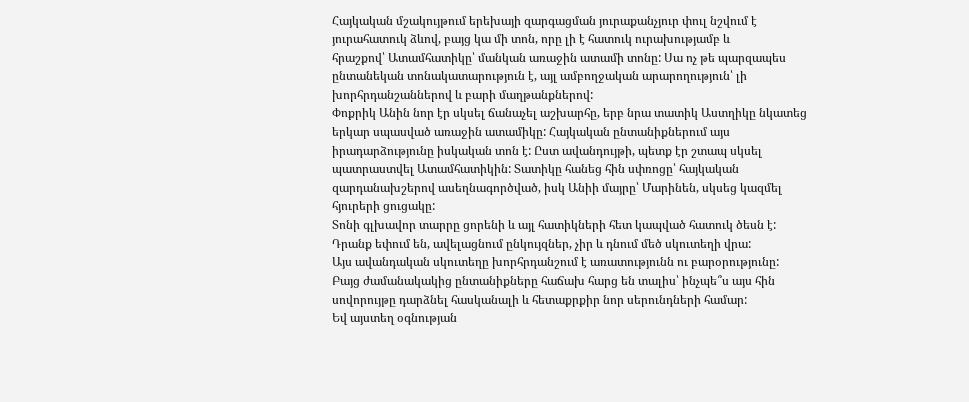Հայկական մշակույթում երեխայի զարգացման յուրաքանչյուր փուլ նշվում է
յուրահատուկ ձևով, բայց կա մի տոն, որը լի է հատուկ ուրախությամբ և
հրաշքով՝ Ատամհատիկը՝ մանկան առաջին ատամի տոնը: Սա ոչ թե պարզապես
ընտանեկան տոնակատարություն է, այլ ամբողջական արարողություն՝ լի
խորհրդանշաններով և բարի մաղթանքներով:
Փոքրիկ Անին նոր էր սկսել ճանաչել աշխարհը, երբ նրա տատիկ Աստղիկը նկատեց
երկար սպասված առաջին ատամիկը: Հայկական ընտանիքներում այս
իրադարձությունը իսկական տոն է: Ըստ ավանդույթի, պետք էր շտապ սկսել
պատրաստվել Ատամհատիկին: Տատիկը հանեց հին սփռոցը՝ հայկական
զարդանախշերով ասեղնագործված, իսկ Անիի մայրը՝ Մարինեն, սկսեց կազմել
հյուրերի ցուցակը:
Տոնի գլխավոր տարրը ցորենի և այլ հատիկների հետ կապված հատուկ ծեսն է:
Դրանք եփում են, ավելացնում ընկույզներ, չիր և դնում մեծ սկուտեղի վրա:
Այս ավանդական սկուտեղը խորհրդանշում է առատությունն ու բարօրությունը:
Բայց ժամանակակից ընտանիքները հաճախ հարց են տալիս՝ ինչպե՞ս այս հին
սովորույթը դարձնել հասկանալի և հետաքրքիր նոր սերունդների համար:
Եվ այստեղ օգնության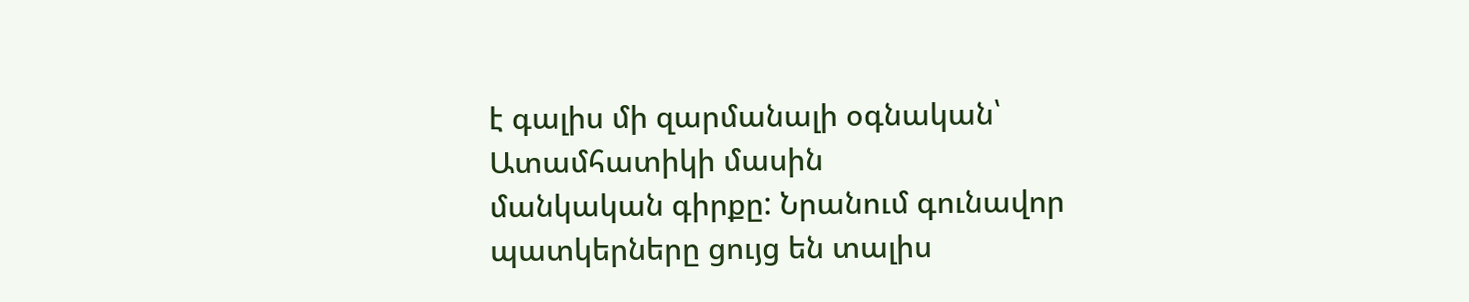է գալիս մի զարմանալի օգնական՝ Ատամհատիկի մասին
մանկական գիրքը: Նրանում գունավոր պատկերները ցույց են տալիս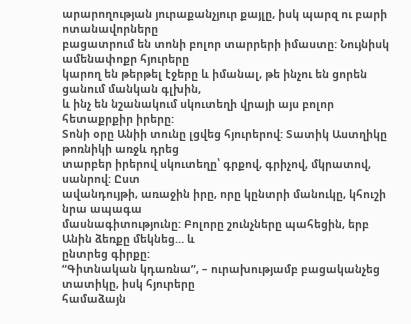արարողության յուրաքանչյուր քայլը, իսկ պարզ ու բարի ոտանավորները
բացատրում են տոնի բոլոր տարրերի իմաստը: Նույնիսկ ամենափոքր հյուրերը
կարող են թերթել էջերը և իմանալ, թե ինչու են ցորեն ցանում մանկան գլխին,
և ինչ են նշանակում սկուտեղի վրայի այս բոլոր հետաքրքիր իրերը:
Տոնի օրը Անիի տունը լցվեց հյուրերով: Տատիկ Աստղիկը թոռնիկի առջև դրեց
տարբեր իրերով սկուտեղը՝ գրքով, գրիչով, մկրատով, սանրով: Ըստ
ավանդույթի, առաջին իրը, որը կընտրի մանուկը, կհուշի նրա ապագա
մասնագիտությունը: Բոլորը շունչները պահեցին, երբ Անին ձեռքը մեկնեց… և
ընտրեց գիրքը:
“Գիտնական կդառնա”, – ուրախությամբ բացականչեց տատիկը, իսկ հյուրերը
համաձայն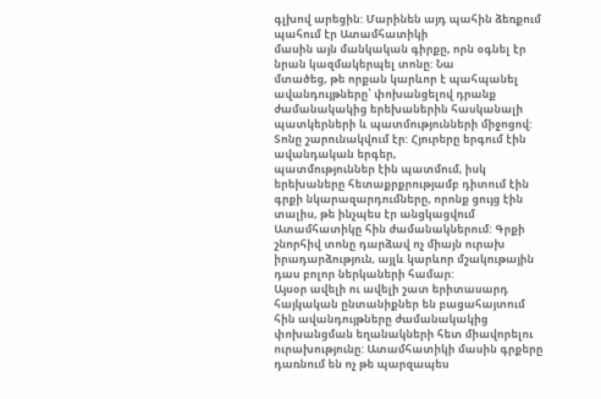գլխով արեցին: Մարինեն այդ պահին ձեռքում պահում էր Ատամհատիկի
մասին այն մանկական գիրքը, որն օգնել էր նրան կազմակերպել տոնը: Նա
մտածեց, թե որքան կարևոր է պահպանել ավանդույթները՝ փոխանցելով դրանք
ժամանակակից երեխաներին հասկանալի պատկերների և պատմությունների միջոցով:
Տոնը շարունակվում էր: Հյուրերը երգում էին ավանդական երգեր,
պատմություններ էին պատմում, իսկ երեխաները հետաքրքրությամբ դիտում էին
գրքի նկարազարդումները, որոնք ցույց էին տալիս, թե ինչպես էր անցկացվում
Ատամհատիկը հին ժամանակներում: Գրքի շնորհիվ տոնը դարձավ ոչ միայն ուրախ
իրադարձություն, այլև կարևոր մշակութային դաս բոլոր ներկաների համար:
Այսօր ավելի ու ավելի շատ երիտասարդ հայկական ընտանիքներ են բացահայտում
հին ավանդույթները ժամանակակից փոխանցման եղանակների հետ միավորելու
ուրախությունը: Ատամհատիկի մասին գրքերը դառնում են ոչ թե պարզապես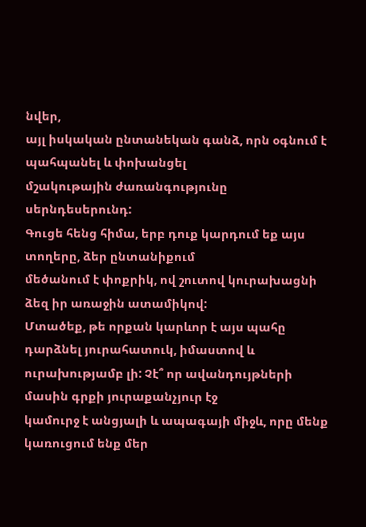նվեր,
այլ իսկական ընտանեկան գանձ, որն օգնում է պահպանել և փոխանցել
մշակութային ժառանգությունը սերնդեսերունդ:
Գուցե հենց հիմա, երբ դուք կարդում եք այս տողերը, ձեր ընտանիքում
մեծանում է փոքրիկ, ով շուտով կուրախացնի ձեզ իր առաջին ատամիկով:
Մտածեք, թե որքան կարևոր է այս պահը դարձնել յուրահատուկ, իմաստով և
ուրախությամբ լի: Չէ՞ որ ավանդույթների մասին գրքի յուրաքանչյուր էջ
կամուրջ է անցյալի և ապագայի միջև, որը մենք կառուցում ենք մեր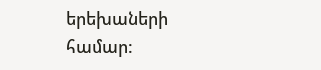երեխաների
համար: